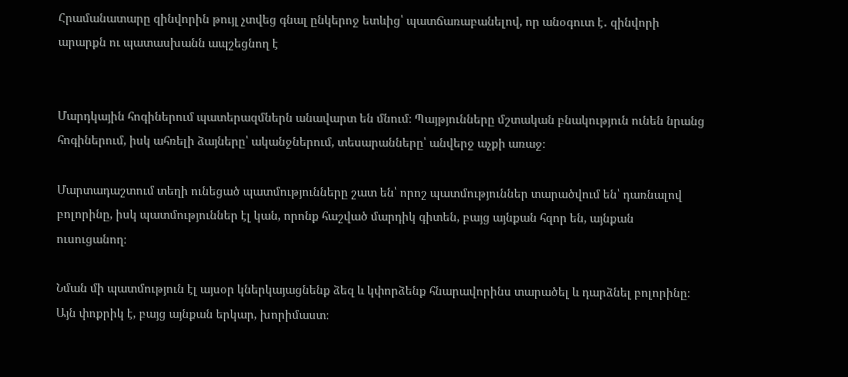Հրամանատարը զինվորին թույլ չտվեց գնալ ընկերոջ ետևից՝ պատճառաբանելով, որ անօգուտ է․ զինվորի արարքն ու պատասխանն ապշեցնող է


Մարդկային հոգիներում պատերազմներն անավարտ են մնում։ Պայթյունները մշտական բնակություն ունեն նրանց հոգիներում, իսկ ահռելի ձայները՝ ականջներում, տեսարանները՝ անվերջ աչքի առաջ։

Մարտադաշտում տեղի ունեցած պատմությունները շատ են՝ որոշ պատմություններ տարածվում են՝ դառնալով բոլորինը, իսկ պատմություններ էլ կան, որոնք հաշված մարդիկ գիտեն, բայց այնքան հզոր են, այնքան ուսուցանող։

Նման մի պատմություն էլ այսօր կներկայացնենք ձեզ և կփորձենք հնարավորինս տարածել և դարձնել բոլորինը։ Այն փոքրիկ է, բայց այնքան երկար, խորիմաստ։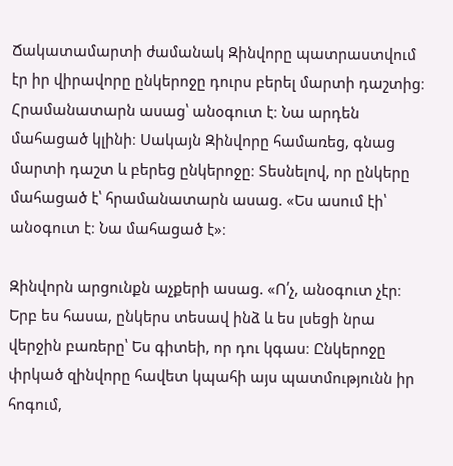Ճակատամարտի ժամանակ Զինվորը պատրաստվում էր իր վիրավորը ընկերոջը դուրս բերել մարտի դաշտից։ Հրամանատարն ասաց՝ անօգուտ է։ Նա արդեն մահացած կլինի։ Սակայն Զինվորը համառեց, գնաց մարտի դաշտ և բերեց ընկերոջը։ Տեսնելով, որ ընկերը մահացած է՝ հրամանատարն ասաց. «Ես ասում էի՝ անօգուտ է։ Նա մահացած է»։

Զինվորն արցունքն աչքերի ասաց. «Ո՛չ, անօգուտ չէր։ Երբ ես հասա, ընկերս տեսավ ինձ և ես լսեցի նրա վերջին բառերը՝ Ես գիտեի, որ դու կգաս։ Ընկերոջը փրկած զինվորը հավետ կպահի այս պատմությունն իր հոգում,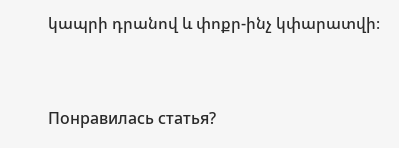կապրի դրանով և փոքր-ինչ կփարատվի։


Понравилась статья?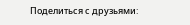Поделиться с друзьями: